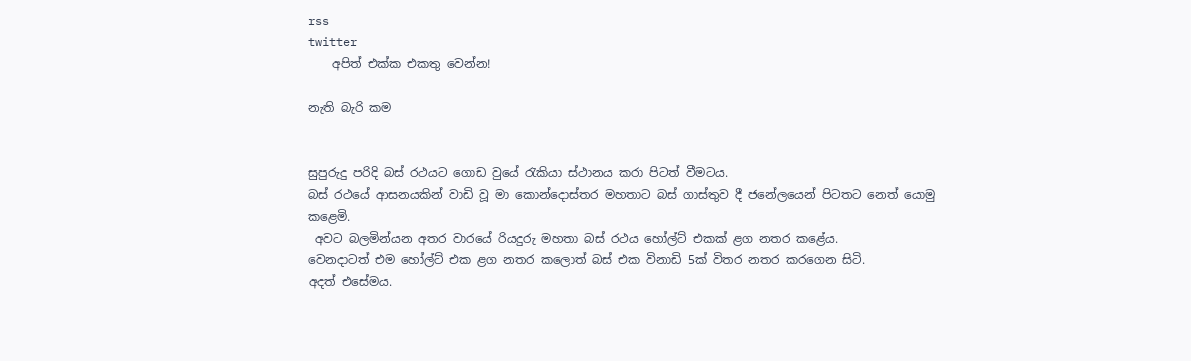rss
twitter
    අපිත් එක්ක එකතු වෙන්න!

නැති බැරි කම


සුපුරුදු පරිදි බස් රථයට ගොඩ වුයේ රැකියා ස්ථානය කරා පිටත් වීමටය.
බස් රථයේ ආසනයකින් වාඩි වූ මා කොන්දොස්තර මහතාට බස් ගාස්තුව දී ජනේලයෙන් පිටතට නෙත් යොමු කළෙමි.
 අවට බලමින්යන අතර වාරයේ රියදුරු මහතා බස් රථය හෝල්ට් එකක් ළග නතර කළේය.
වෙනදාටත් එම හෝල්ට් එක ළග නතර කලොත් බස් එක විනාඩි 5ක් විතර නතර කරගෙන සිටි.
අදත් එසේමය.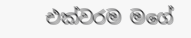එක්වරම මගේ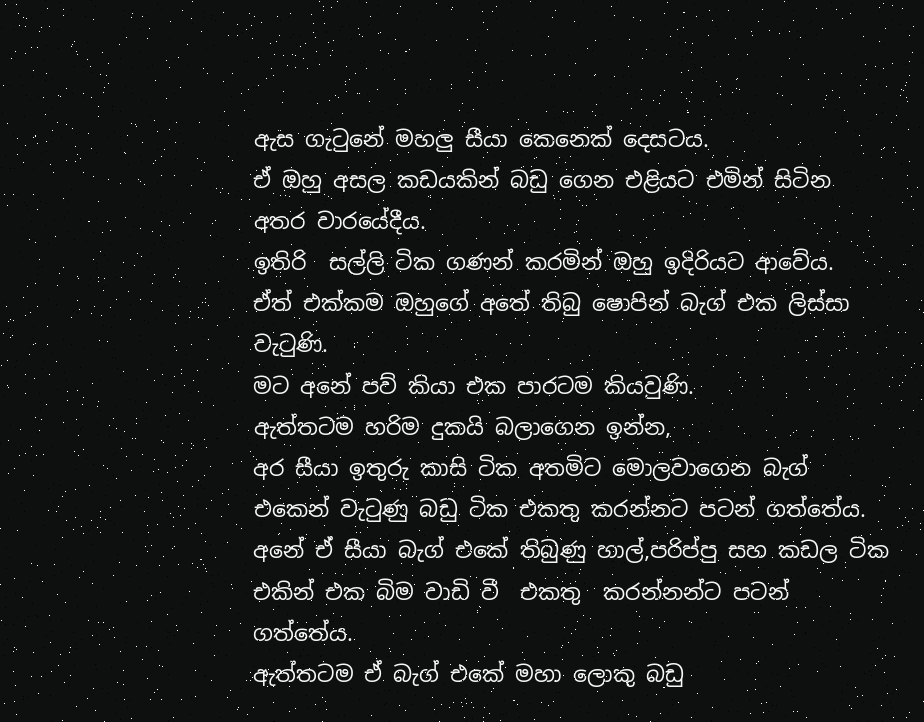ඇස ගැටුනේ මහලු සීයා කෙනෙක් දෙසටය.
ඒ ඔහු අසල කඩයකින් බඩු ගෙන එළියට එමින් සිටින අතර වාරයේදීය.
ඉතිරි  සල්ලි ටික ගණන් කරමින් ඔහු ඉදිරියට ආවේය.
ඒත් එක්කම ඔහුගේ අතේ තිබු ෂොපින් බැග් එක ලිස්සා වැටුණි.
මට අනේ පව් කියා එක පාරටම කියවුණි.
ඇත්තටම හරිම දුකයි බලාගෙන ඉන්න,
අර සීයා ඉතුරු කාසි ටික අතමිට මොලවාගෙන බැග් එකෙන් වැටුණු බඩු ටික එකතු කරන්නට පටන් ගත්තේය.
අනේ ඒ සීයා බැග් එකේ තිබුණු හාල්,පරිප්පු සහ කඩල ටික එකින් එක බිම වාඩි වී  එකතු  කරන්නන්ට පටන් ගත්තේය.
ඇත්තටම ඒ බැග් එකේ මහා ලොකු බඩු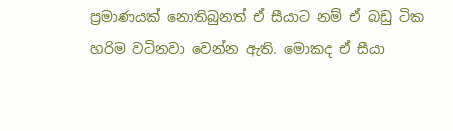ප්‍රමාණයක් නොතිබුනත් ඒ සීයාට නම් ඒ බඩු ටික හරිම වටිනවා වෙන්න ඇති. මොකද ඒ සීයා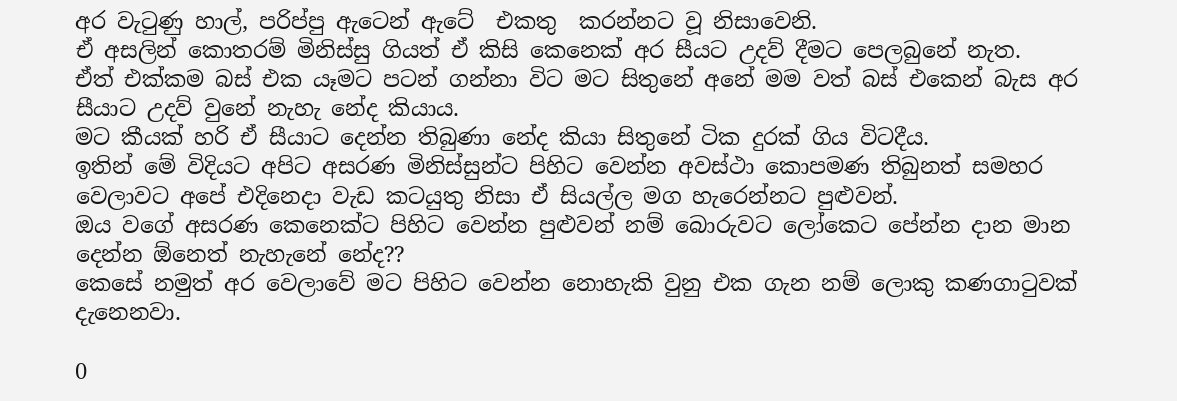අර වැටුණු හාල්, පරිප්පු ඇටෙන් ඇටේ  එකතු  කරන්නට වූ නිසාවෙනි.
ඒ අසලින් කොතරම් මිනිස්සු ගියත් ඒ කිසි කෙනෙක් අර සීයට උදව් දීමට පෙලබුනේ නැත.
ඒත් එක්කම බස් එක යෑමට පටන් ගන්නා විට මට සිතුනේ අනේ මම වත් බස් එකෙන් බැස අර සීයාට උදව් වුනේ නැහැ නේද කියාය.
මට කීයක් හරි ඒ සීයාට දෙන්න තිබුණා නේද කියා සිතුනේ ටික දුරක් ගිය විටදීය.
ඉතින් මේ විදියට අපිට අසරණ මිනිස්සුන්ට පිහිට වෙන්න අවස්ථා කොපමණ තිබුනත් සමහර
වෙලාවට අපේ එදිනෙදා වැඩ කටයුතු නිසා ඒ සියල්ල මග හැරෙන්නට පුළුවන්.
ඔය වගේ අසරණ කෙනෙක්ට පිහිට වෙන්න පුළුවන් නම් බොරුවට ලෝකෙට පේන්න දාන මාන දෙන්න ඕනෙත් නැහැනේ නේද??
කෙසේ නමුත් අර වෙලාවේ මට පිහිට වෙන්න නොහැකි වුනු එක ගැන නම් ලොකු කණගාටුවක් දැනෙනවා.

0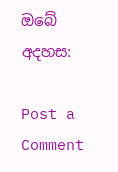ඔබේ අදහස:

Post a Comment